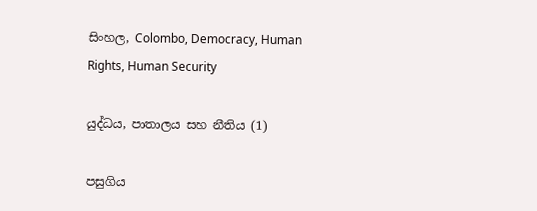සිංහල, Colombo, Democracy, Human Rights, Human Security

යුද්ධය, පාතාලය සහ නීතිය (1)

පසුගිය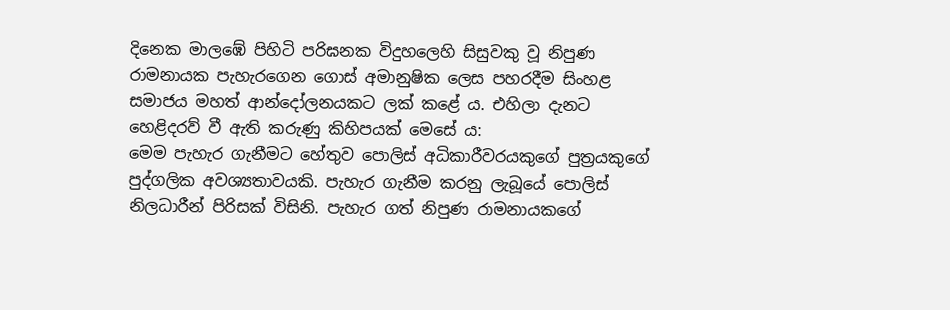දිනෙක මාලඹේ පිහිටි පරිඝනක විදුහලෙහි සිසුවකු වූ නිපුණ රාමනායක පැහැරගෙන ගොස් අමානුෂික ලෙස පහරදීම සිංහළ සමාජය මහත් ආන්දෝලනයකට ලක් කළේ ය. එහිලා දැනට හෙළිදරව් වී ඇති කරුණු කිහිපයක් මෙසේ ය:
මෙම පැහැර ගැනීමට හේතුව පොලිස් අධිකාරීවරයකුගේ පුත්‍රයකුගේ පුද්ගලික අවශ්‍යතාවයකි. පැහැර ගැනීම කරනු ලැබූයේ පොලිස් නිලධාරීන් පිරිසක් විසිනි. පැහැර ගත් නිපුණ රාමනායකගේ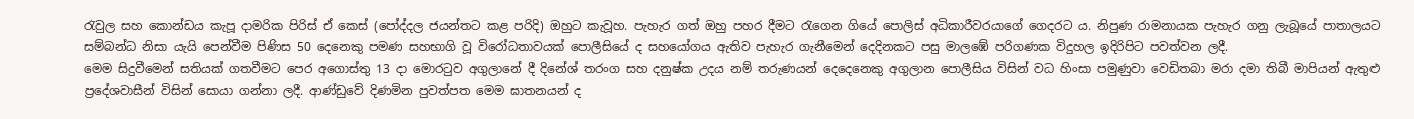රැවුල සහ කොන්ඩය කැපූ දාමරික පිරිස් ඒ කෙස් (පෝද්දල ජයන්තට කළ පරිදි) ඔහුට කැවූහ. පැහැර ගත් ඔහු පහර දීමට රැගෙන ගියේ පොලිස් අධිකාරීවරයාගේ ගෙදරට ය. නිපුණ රාමනායක පැහැර ගනු ලැබූයේ පාතාලයට සම්බන්ධ නිසා යැයි පෙන්වීම පිණිස 50 දෙනෙකු පමණ සහභාගි වූ විරෝධතාවයක් පොලීසියේ ද සහයෝගය ඇතිව පැහැර ගැනීමෙන් දෙදිනකට පසු මාලඹේ පරිගණක විදුහල ඉදිරිපිට පවත්වන ලදී.
මෙම සිදුවීමෙන් සතියක් ගතවීමට පෙර අගොස්තු 13 දා මොරටුව අගුලානේ දී දිනේශ් තරංග සහ දනුෂ්ක උදය නම් තරුණයන් දෙදෙනෙකු අගුලාන පොලීසිය විසින් වධ හිංසා පමුණුවා වෙඩිතබා මරා දමා තිබී මාපියන් ඇතුළු ප්‍රදේශවාසීන් විසින් සොයා ගන්නා ලදී. ආණ්ඩුවේ දිණමින පුවත්පත මෙම ඝාතනයන් ද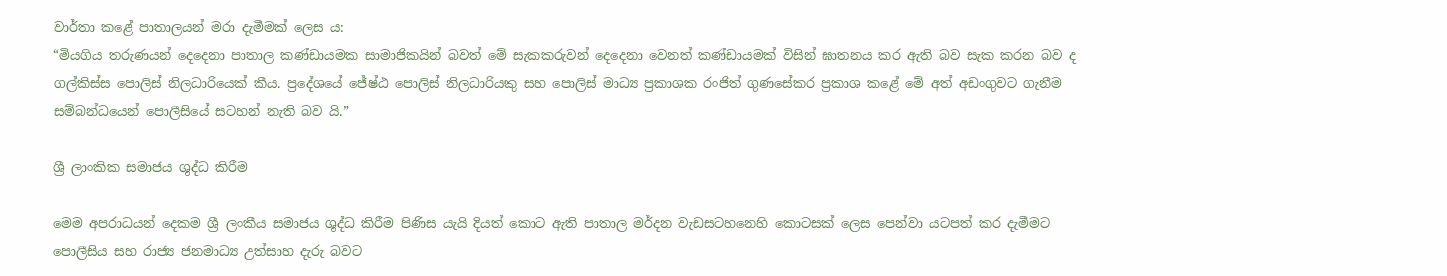වාර්තා කළේ පාතාලයන් මරා දැමීමක් ලෙස ය:
“මියගිය තරුණයන් දෙදෙනා පාතාල කණ්ඩායමක සාමාජිකයින් බවත් මේ සැකකරුවන් දෙදෙනා වෙනත් කණ්ඩායමක් විසින් ඝාතනය කර ඇති බව සැක කරන බව ද ගල්කිස්ස පොලිස් නිලධාරියෙක් කීය. ප්‍රදේශයේ ජේෂ්ඨ පොලිස් නිලධාරියකු සහ පොලිස් මාධ්‍ය ප්‍රකාශක රංජිත් ගුණසේකර ප්‍රකාශ කළේ මේ අත් අඩංගුවට ගැනීම සම්බන්ධයෙන් පොලීසියේ සටහන් නැති බව යි.”

ශ්‍රී ලාංකික සමාජය ශුද්ධ කිරීම

මෙම අපරාධයන් දෙකම ශ්‍රී ලංකීය සමාජය ශුද්ධ කිරීම පිණිස යැයි දියත් කොට ඇති පාතාල මර්දන වැඩසටහනෙහි කොටසක් ලෙස පෙන්වා යටපත් කර දැමීමට පොලීසිය සහ රාජ්‍ය ජනමාධ්‍ය උත්සාහ දැරු බවට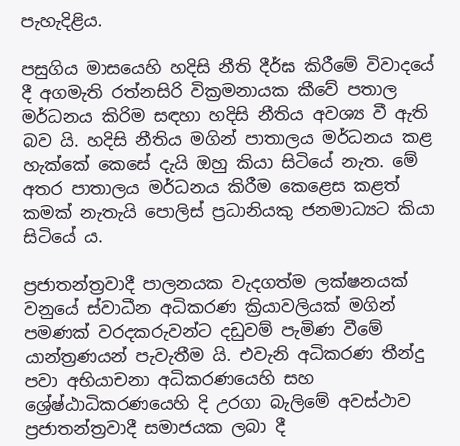පැහැදිළිය.

පසුගිය මාසයෙහි හදිසි නීති දීර්ඝ කිරීමේ විවාදයේ දී අගමැති රත්නසිරි වික්‍රමනායක කීවේ පතාල මර්ධනය කිරිම සඳහා හදිසි නීතිය අවශ්‍ය වී ඇති බව යි. හදිසි නීතිය මගින් පාතාලය මර්ධනය කළ හැක්කේ කෙසේ දැයි ඔහු කියා සිටියේ නැත. මේ අතර පාතාලය මර්ධනය කිරීම කෙළෙස කළත් කමක් නැතැයි පොලිස් ප්‍රධානියකු ජනමාධ්‍යට කියා සිටියේ ය.

ප්‍රජාතන්ත්‍රවාදී පාලනයක වැදගත්ම ලක්ෂනයක් වනුයේ ස්වාධීන අධිකරණ ක්‍රියාවලියක් මගින් පමණක් වරදකරුවන්ට දඩුවම් පැමිණ වීමේ යාන්ත්‍රණයන් පැවැතීම යි. එවැනි අධිකරණ තීන්දු පවා අභියාචනා අධිකරණයෙහි සහ ශ්‍රේෂ්ඨාධිකරණයෙහි දි උරගා බැලිමේ අවස්ථාව ප්‍රජාතන්ත්‍රවාදී සමාජයක ලබා දී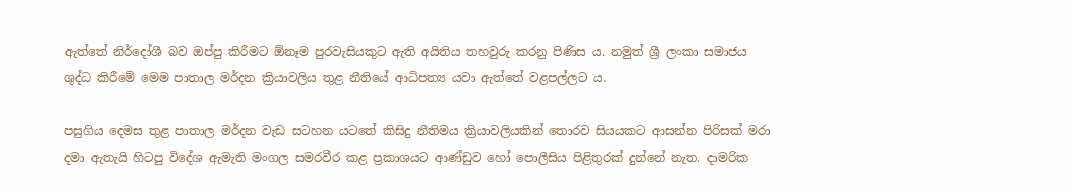ඇත්තේ නිර්දෝශී බව ඔප්පු කිරීමට ඕනෑම පුරවැසියකුට ඇති අයිතිය තහවුරු කරනු පිණිස ය. නමුත් ශ්‍රී ලංකා සමාජය ශුද්ධ කිරීමේ මෙම පාතාල මර්දන ක්‍රියාවලිය තුළ නීතියේ ආධිපත්‍ය යවා ඇත්තේ වළපල්ලට ය.

පසුගිය දෙමස තුළ පාතාල මර්දන වැඩ සටහන යටතේ කිසිදු නීතිමය ක්‍රියාවලියකින් තොරව සියයකට ආසන්න පිරිසක් මරා දමා ඇතැයි හිටපු විදේශ ඇමැති මංගල සමරවීර කළ ප්‍රකාශයට ආණ්ඩුව හෝ පොලීසිය පිළිතුරක් දුන්නේ නැත. දාමරික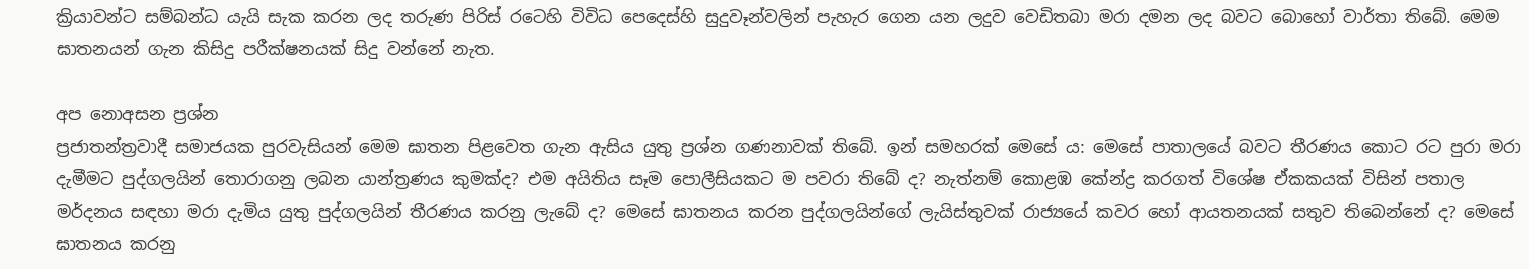ක්‍රියාවන්ට සම්බන්ධ යැයි සැක කරන ලද තරුණ පිරිස් රටෙහි විවිධ පෙදෙස්හි සුදුවෑන්වලින් පැහැර ගෙන යන ලදුව වෙඩිතබා මරා දමන ලද බවට බොහෝ වාර්තා තිබේ. මෙම ඝාතනයන් ගැන කිසිදු පරීක්ෂනයක් සිදු වන්නේ නැත.

අප නොඅසන ප්‍රශ්න
ප්‍රජාතන්ත්‍රවාදී සමාජයක පුරවැසියන් මෙම ඝාතන පිළවෙත ගැන ඇසිය යුතු ප්‍රශ්න ගණනාවක් තිබේ. ඉන් සමහරක් මෙසේ ය: මෙසේ පාතාලයේ බවට තීරණය කොට රට පුරා මරා දැමීමට පුද්ගලයින් තොරාගනු ලබන යාන්ත්‍රණය කුමක්ද? එම අයිතිය සෑම පොලීසියකට ම පවරා තිබේ ද? නැත්නම් කොළඹ කේන්ද්‍ර කරගත් විශේෂ ඒකකයක් විසින් පතාල මර්දනය සඳහා මරා දැමිය යුතු පුද්ගලයින් තීරණය කරනු ලැබේ ද? මෙසේ ඝාතනය කරන පුද්ගලයින්ගේ ලැයිස්තුවක් රාජ්‍යයේ කවර හෝ ආයතනයක් සතුව තිබෙන්නේ ද? මෙසේ ඝාතනය කරනු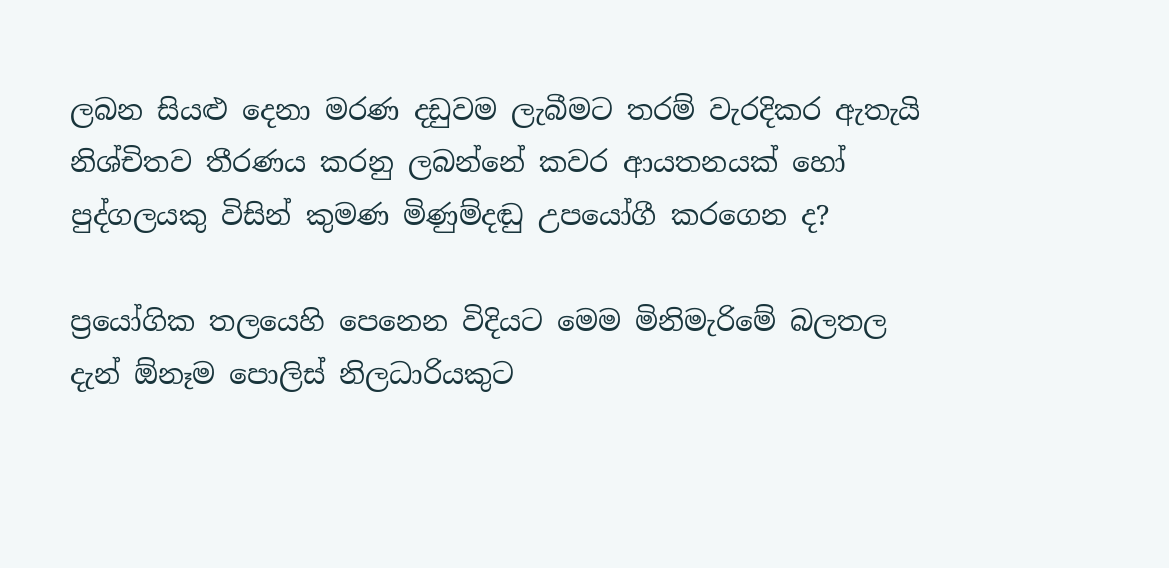ලබන සියළු දෙනා මරණ දඩුවම ලැබීමට තරම් වැරදිකර ඇතැයි නිශ්චිතව තීරණය කරනු ලබන්නේ කවර ආයතනයක් හෝ පුද්ගලයකු විසින් කුමණ මිණුම්දඬු උපයෝගී කරගෙන ද?

ප්‍රයෝගික තලයෙහි පෙනෙන විදියට මෙම මිනිමැරිමේ බලතල දැන් ඕනෑම පොලිස් නිලධාරියකුට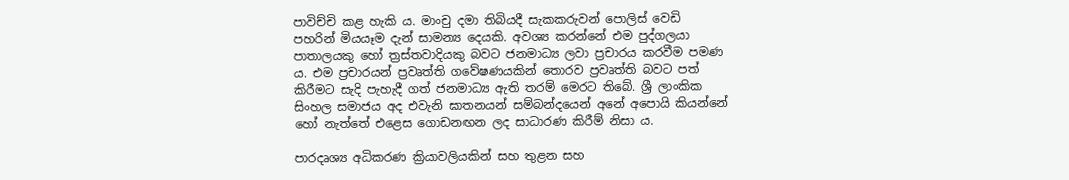පාවිච්චි කළ හැකි ය. මාංචු දමා තිබියදී සැකකරුවන් පොලිස් වෙඩි පහරින් මියයෑම දැන් සාමන්‍ය දෙයකි. අවශ්‍ය කරන්නේ එම පුද්ගලයා පාතාලයකු හෝ ත්‍රස්තවාදියකු බවට ජනමාධ්‍ය ලවා ප්‍රචාරය කරවීම පමණ ය. එම ප්‍රචාරයන් ප්‍රවෘත්ති ගවේෂණයකින් තොරව ප්‍රවෘත්ති බවට පත් කිරීමට සැදි පැහැදී ගත් ජනමාධ්‍ය ඇති තරම් මෙරට තිබේ. ශ්‍රී ලාංකික සිංහල සමාජය අද එවැනි ඝාතනයන් සම්බන්දයෙන් අනේ අපොයි කියන්නේ හෝ නැත්තේ එළෙස ගොඩනඟන ලද සාධාරණ කිරීම් නිසා ය.

පාරදෘශ්‍ය අධිකරණ ක්‍රියාවලියකින් සහ තුළන සහ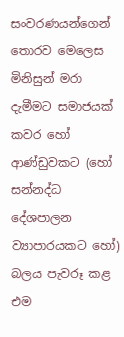සංවරණයන්ගෙන් තොරව මෙලෙස මිනිසුන් මරා දැමීමට සමාජයක් කවර හෝ ආණ්ඩුවකට (හෝ සන්නද්ධ දේශපාලන ව්‍යාපාරයකට හෝ) බලය පැවරූ කළ එම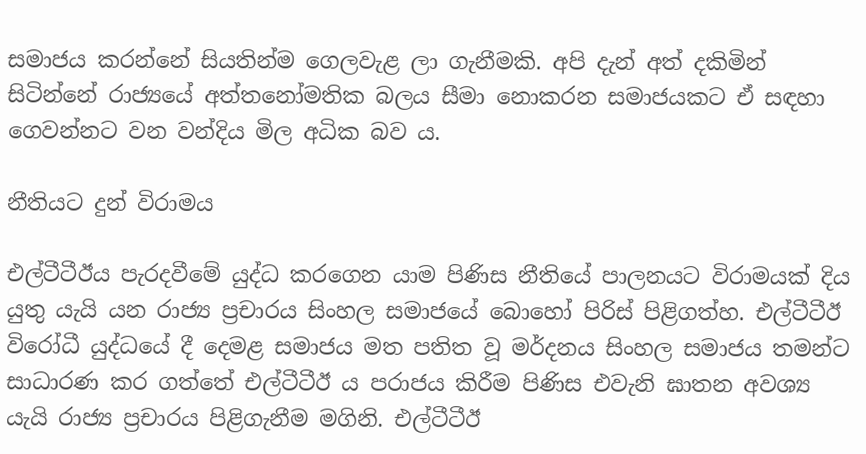සමාජය කරන්නේ සියතින්ම ගෙලවැළ ලා ගැනීමකි. අපි දැන් අත් දකිමින් සිටින්නේ රාජ්‍යයේ අත්තනෝමතික බලය සීමා නොකරන සමාජයකට ඒ සඳහා ගෙවන්නට වන වන්දිය මිල අධික බව ය.

නීතියට දුන් විරාමය

එල්ටීටීඊය පැරදවීමේ යුද්ධ කරගෙන යාම පිණිස නීතියේ පාලනයට විරාමයක් දිය යුතු යැයි යන රාජ්‍ය ප්‍රචාරය සිංහල සමාජයේ බොහෝ පිරිස් පිළිගත්හ. එල්ටීටීඊ විරෝධී යුද්ධයේ දී දෙමළ සමාජය මත පතිත වූ මර්දනය සිංහල සමාජය තමන්ට සාධාරණ කර ගත්තේ එල්ටීටීඊ ය පරාජය කිරීම පිණිස එවැනි ඝාතන අවශ්‍ය යැයි රාජ්‍ය ප්‍රචාරය පිළිගැනීම මගිනි. එල්ටීටීඊ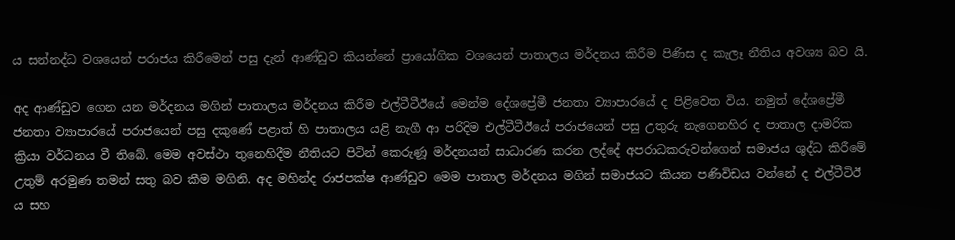ය සන්නද්ධ වශයෙන් පරාජය කිරීමෙන් පසු දැන් ආණ්ඩුව කියන්නේ ප්‍රායෝගික වශයෙන් පාතාලය මර්දනය කිරීම පිණිස ද කැලෑ නීතිය අවශ්‍ය බව යි.

අද ආණ්ඩුව ගෙන යන මර්දනය මගින් පාතාලය මර්දනය කිරීම එල්ටීටීඊයේ මෙන්ම දේශප්‍රේමී ජනතා ව්‍යාපාරයේ ද පිළිවෙත විය. නමුත් දේශප්‍රේමී ජනතා ව්‍යාපාරයේ පරාජයෙන් පසු දකුණේ පළාත් හි පාතාලය යළි නැගී ආ පරිදිම එල්ටීටීඊයේ පරාජයෙන් පසු උතුරු නැගෙනහිර ද පාතාල දාමරික ක්‍රියා වර්ධනය වී තිබේ. මෙම අවස්ථා තුනෙහිදීම නීතියට පිටින් කෙරුණූ මර්දනයන් සාධාරණ කරන ලද්දේ අපරාධකරුවන්ගෙන් සමාජය ශුද්ධ කිරීමේ උතුම් අරමුණ තමන් සතු බව කීම මගිනි. අද මහින්ද රාජපක්ෂ ආණ්ඩුව මෙම පාතාල මර්දනය මගින් සමාජයට කියන පණිවිඩය වන්නේ ද එල්ටීටිඊ ය සහ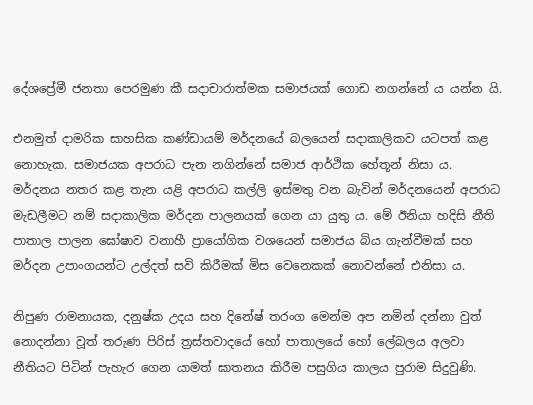දේශප්‍රේමී ජනතා පෙරමුණ කී සදාචාරාත්මක සමාජයක් ගොඩ නගන්නේ ය යන්න යි.

එනමුත් දාමරික සාහසික කණ්ඩායම් මර්දනයේ බලයෙන් සදාකාලිකව යටපත් කළ නොහැක. සමාජයක අපරාධ පැන නගින්නේ සමාජ ආර්ථික හේතූන් නිසා ය. මර්දනය නතර කළ තැන යළි අපරාධ කල්ලි ඉස්මතු වන බැවින් මර්දනයෙන් අපරාධ මැඩලීමට නම් සදාකාලික මර්දන පාලනයක් ගෙන යා යුතු ය. මේ ඊනියා හදිසි නීති පාතාල පාලන ඝෝෂාව වනාහී ප්‍රායෝගික වශයෙන් සමාජය බිය ගැන්වීමක් සහ මර්දන උපාංගයන්ට උල්දත් සවි කිරීමක් මිස වෙනෙකක් නොවන්නේ එනිසා ය.

නිපුණ රාමනායක, දනුෂ්ක උදය සහ දිනේෂ් තරංග මෙන්ම අප නමින් දන්නා වුත් නොදන්නා වූත් තරුණ පිරිස් ත්‍රස්තවාදයේ හෝ පාතාලයේ හෝ ලේබලය අලවා නීතියට පිටින් පැහැර ගෙන යාමත් ඝාතනය කිරීම පසුගිය කාලය පුරාම සිදුවුණි.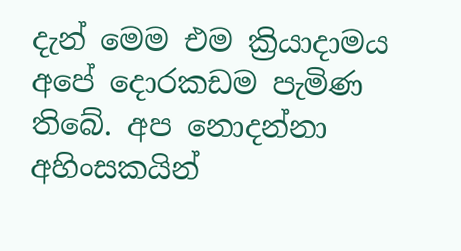දැන් මෙම එම ක්‍රියාදාමය අපේ දොරකඩම පැමිණ තිබේ. අප නොදන්නා අහිංසකයින්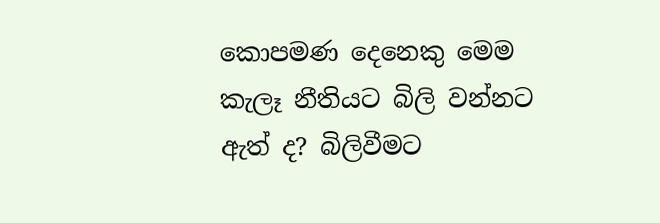කොපමණ දෙනෙකු මෙම කැලෑ නීතියට බිලි වන්නට ඇත් ද? බිලිවීමට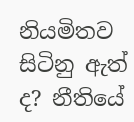නියමිතව සිටිනු ඇත් ද? නීතියේ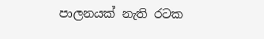පාලනයක් නැති රටක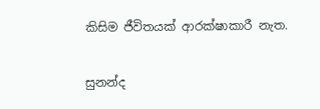කිසිම ජීවිතයක් ආරක්ෂාකාරී නැත.

සුනන්ද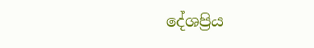දේශප්‍රිය